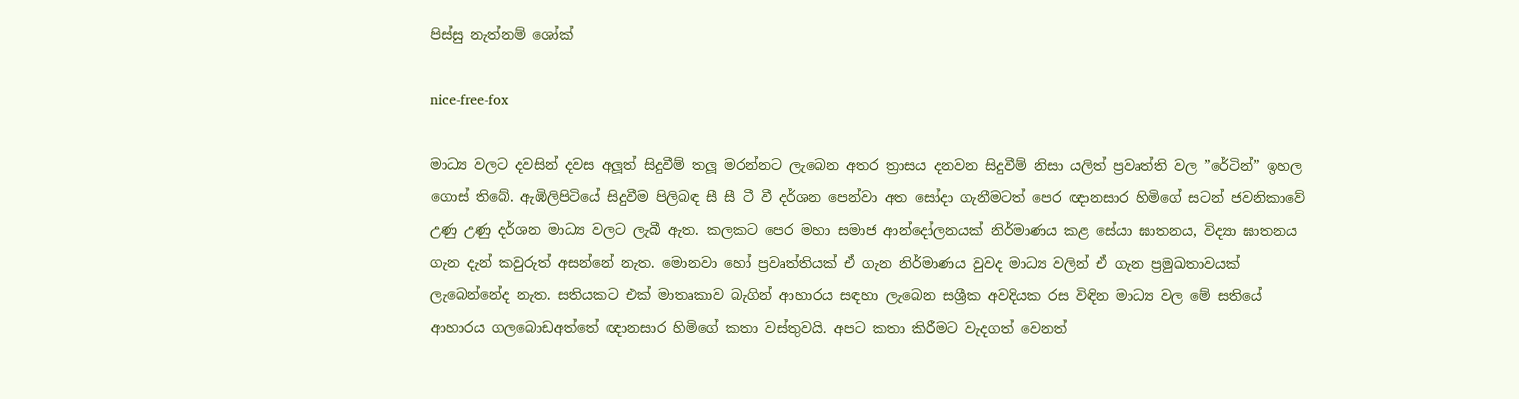පිස්සු නැත්නම් ශෝක්

nice-free-fox

මාධ්‍ය වලට දවසින් දවස අලූත් සිදුවීම් තලූ මරන්නට ලැබෙන අතර ත්‍රාසය දනවන සිදුවීම් නිසා යලිත් ප්‍රවෘත්ති වල ”රේටින්” ඉහල ගොස් තිබේ. ඇඹිලිපිටියේ සිදුවීම පිලිබඳ සී සී ටී වී දර්ශන පෙන්වා අත සෝදා ගැනීමටත් පෙර ඥානසාර හිමිගේ සටන් ජවනිකාවේ උණු උණු දර්ශන මාධ්‍ය වලට ලැබී ඇත. කලකට පෙර මහා සමාජ ආන්දෝලනයක් නිර්මාණය කළ සේයා ඝාතනය, විද්‍යා ඝාතනය ගැන දැන් කවුරුත් අසන්නේ නැත. මොනවා හෝ ප්‍රවෘත්තියක් ඒ ගැන නිර්මාණය වුවද මාධ්‍ය වලින් ඒ ගැන ප්‍රමුඛතාවයක් ලැබෙන්නේද නැත. සතියකට එක් මාතෘකාව බැගින් ආහාරය සඳහා ලැබෙන සශ්‍රීක අවදියක රස විඳින මාධ්‍ය වල මේ සතියේ ආහාරය ගලබොඩඅත්තේ ඥානසාර හිමිගේ කතා වස්තුවයි. අපට කතා කිරීමට වැදගත් වෙනත්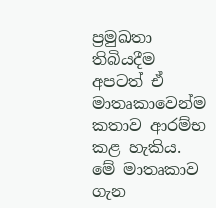ප්‍රමුඛතා තිබියදීම අපටත් ඒ මාතෘකාවෙන්ම කතාව ආරම්භ කළ හැකිය. මේ මාතෘකාව ගැන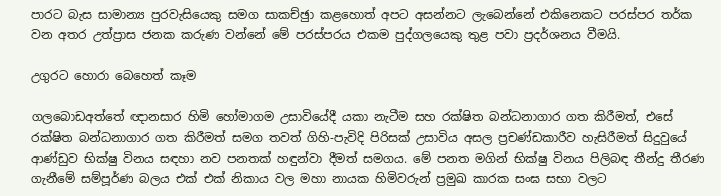පාරට බැස සාමාන්‍ය පුරවැසියෙකු සමග සාකච්ඡුා කළහොත් අපට අසන්නට ලැබෙන්නේ එකිනෙකට පරස්පර තර්ක වන අතර උත්ප්‍රාස ජනක කරුණ වන්නේ මේ පරස්පරය එකම පුද්ගලයෙකු තුළ පවා ප්‍රදර්ශනය වීමයි.

උගුරට හොරා බෙහෙත් කෑම

ගලබොඩඅත්තේ ඥානසාර හිමි හෝමාගම උසාවියේදී යකා නැටීම සහ රක්ෂිත බන්ධනාගාර ගත කිරීමත්, එසේ රක්ෂිත බන්ධනාගාර ගත කිරීමත් සමග තවත් ගිහි-පැවිදි පිරිසක් උසාවිය අසල ප්‍රචණ්ඩකාරීව හැසිරීමත් සිදුවුයේ ආණ්ඩුව භික්ෂු විනය සඳහා නව පනතක් හඳුන්වා දීමත් සමගය. මේ පනත මගින් භික්ෂු විනය පිලිබඳ තීන්දු තීරණ ගැනීමේ සම්පූර්ණ බලය එක් එක් නිකාය වල මහා නායක හිමිවරුන් ප්‍රමුඛ කාරක සංඝ සභා වලට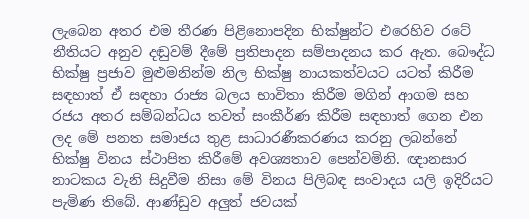ලැබෙන අතර එම තීරණ පිළිනොපදින භික්ෂුන්ට එරෙහිව රටේ නීතියට අනුව දඬුවම් දීමේ ප්‍රතිපාදන සම්පාදනය කර ඇත. බෞද්ධ භික්ෂු ප්‍රජාව මුළුමනින්ම නිල භික්ෂු නායකත්වයට යටත් කිරීම සඳහාත් ඒ සඳහා රාජ්‍ය බලය භාවිතා කිරීම මගින් ආගම සහ රජය අතර සම්බන්ධය තවත් සංකීර්ණ කිරීම සඳහාත් ගෙන එන ලද මේ පනත සමාජය තුළ සාධාරණීකරණය කරනු ලබන්නේ භික්ෂු විනය ස්ථාපිත කිරීමේ අවශ්‍යතාව පෙන්වමිනි. ඥානසාර නාටකය වැනි සිදුවීම නිසා මේ විනය පිලිබඳ සංවාදය යලි ඉදිරියට පැමිණ තිබේ. ආණ්ඩුව අලුත් ජවයක්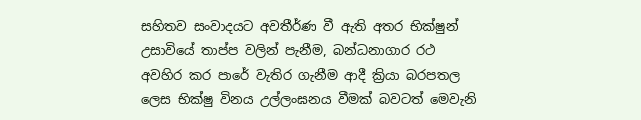සහිතව සංවාදයට අවතීර්ණ වී ඇති අතර භික්ෂුන් උසාවියේ තාප්ප වලින් පැනීම, බන්ධනාගාර රථ අවහිර කර පාරේ වැතිර ගැනීම ආදී ක්‍රියා බරපතල ලෙස භික්ෂු විනය උල්ලංඝනය වීමක් බවටත් මෙවැනි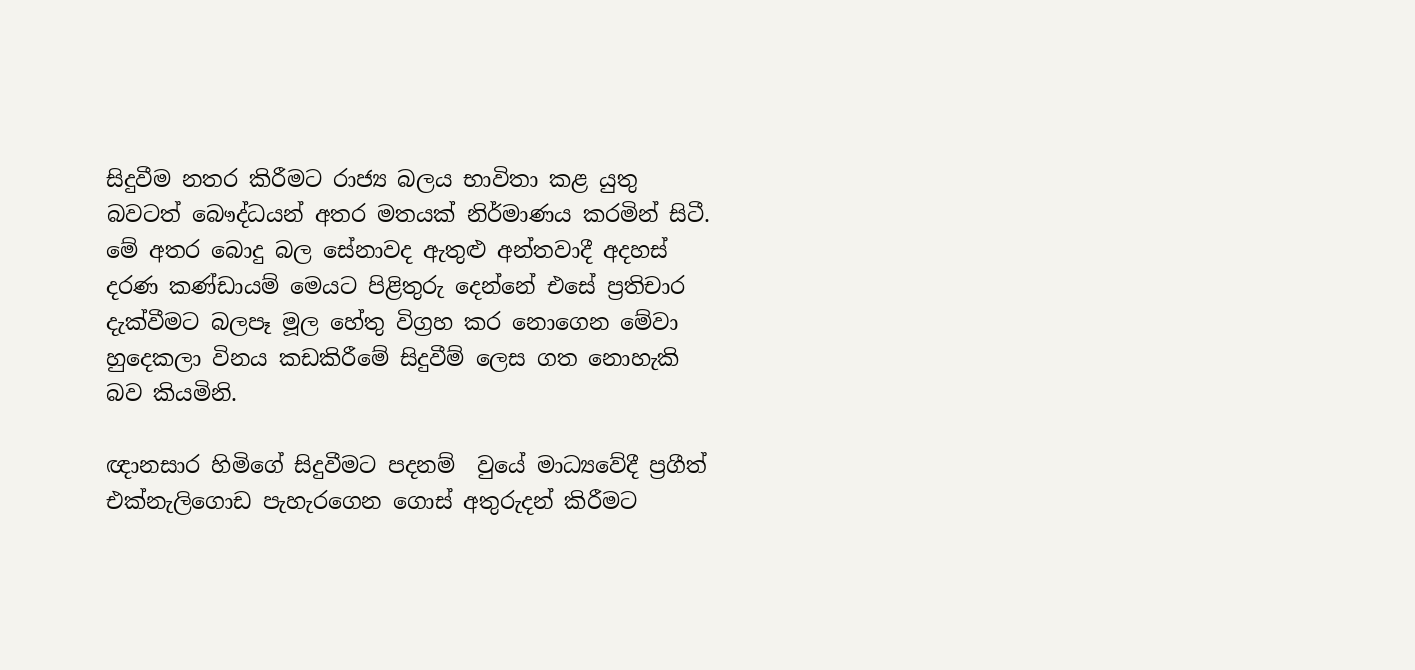සිදුවීම නතර කිරීමට රාජ්‍ය බලය භාවිතා කළ යුතු බවටත් බෞද්ධයන් අතර මතයක් නිර්මාණය කරමින් සිටී. මේ අතර බොදු බල සේනාවද ඇතුළු අන්තවාදී අදහස් දරණ කණ්ඩායම් මෙයට පිළිතුරු දෙන්නේ එසේ ප්‍රතිචාර දැක්වීමට බලපෑ මූල හේතු විග්‍රහ කර නොගෙන මේවා හුදෙකලා විනය කඩකිරීමේ සිදුවීම් ලෙස ගත නොහැකි බව කියමිනි.

ඥානසාර හිමිගේ සිදුවීමට පදනම්  වුයේ මාධ්‍යවේදී ප්‍රගීත් එක්නැලිගොඩ පැහැරගෙන ගොස් අතුරුදන් කිරීමට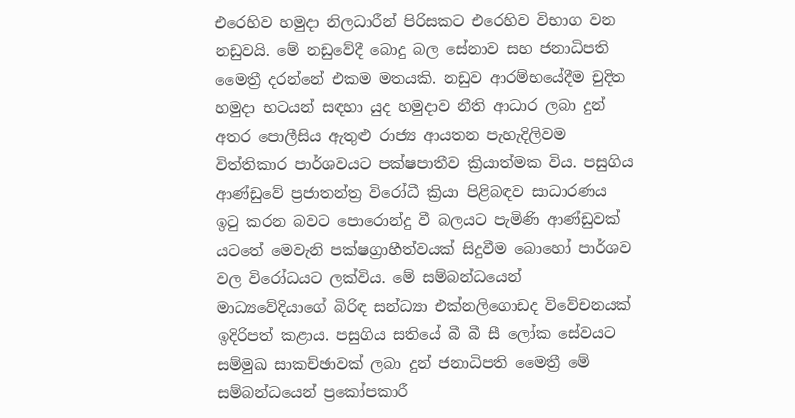එරෙහිව හමුදා නිලධාරීන් පිරිසකට එරෙහිව විභාග වන නඩුවයි. මේ නඩුවේදී බොදු බල සේනාව සහ ජනාධිපති මෛත්‍රී දරන්නේ එකම මතයකි. නඩුව ආරම්භයේදීම චුදිත හමුදා භටයන් සඳහා යුද හමුදාව නීති ආධාර ලබා දුන් අතර පොලීසිය ඇතුළු රාජ්‍ය ආයතන පැහැදිලිවම විත්තිකාර පාර්ශවයට පක්ෂපාතීව ක්‍රියාත්මක විය. පසුගිය ආණ්ඩුවේ ප්‍රජාතන්ත්‍ර විරෝධී ක්‍රියා පිළිබඳව සාධාරණය ඉටු කරන බවට පොරොන්දු වී බලයට පැමිණි ආණ්ඩුවක් යටතේ මෙවැනි පක්ෂග්‍රාහීත්වයක් සිදුවීම බොහෝ පාර්ශව වල විරෝධයට ලක්විය. මේ සම්බන්ධයෙන් මාධ්‍යවේදියාගේ බිරිඳ සන්ධ්‍යා එක්නලිගොඩද විවේචනයක් ඉදිරිපත් කළාය. පසුගිය සතියේ බී බී සී ලෝක සේවයට සම්මුඛ සාකච්ඡාවක් ලබා දුන් ජනාධිපති මෛත්‍රී මේ සම්බන්ධයෙන් ප්‍රකෝපකාරී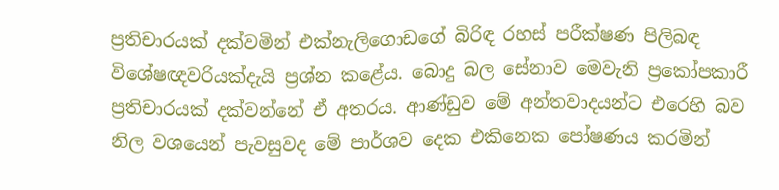ප්‍රතිචාරයක් දක්වමින් එක්නැලිගොඩගේ බිරිඳ රහස් පරීක්ෂණ පිලිබඳ විශේෂඥවරියක්දැයි ප්‍රශ්න කළේය. බොදු බල සේනාව මෙවැනි ප්‍රකෝපකාරී ප්‍රතිචාරයක් දක්වන්නේ ඒ අතරය. ආණ්ඩුව මේ අන්තවාදයන්ට එරෙහි බව නිල වශයෙන් පැවසුවද මේ පාර්ශව දෙක එකිනෙක පෝෂණය කරමින්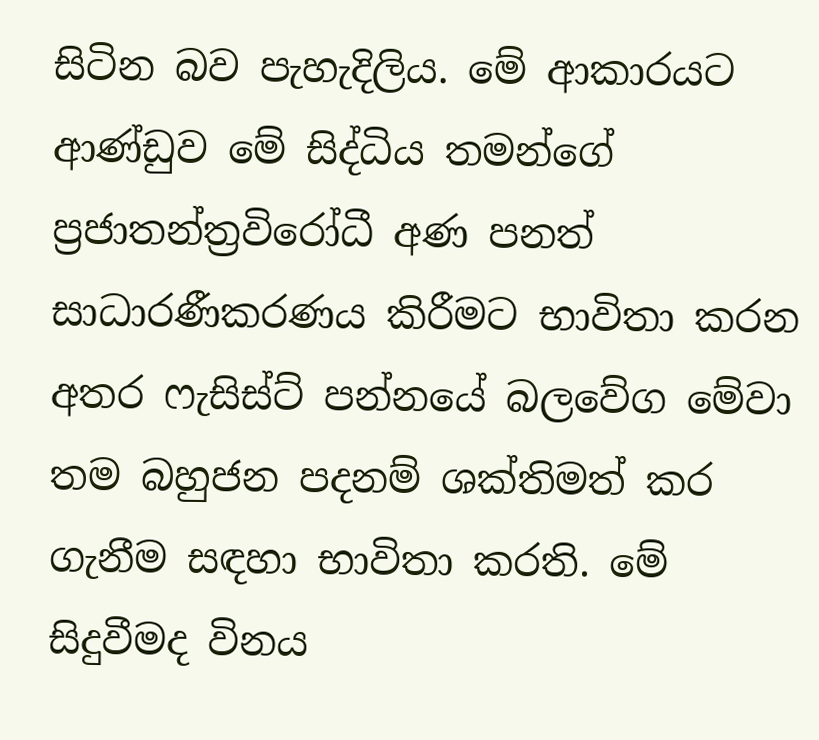සිටින බව පැහැදිලිය. මේ ආකාරයට ආණ්ඩුව මේ සිද්ධිය තමන්ගේ ප්‍රජාතන්ත්‍රවිරෝධී අණ පනත් සාධාරණීකරණය කිරීමට භාවිතා කරන අතර ෆැසිස්ට් පන්නයේ බලවේග මේවා තම බහුජන පදනම් ශක්තිමත් කර ගැනීම සඳහා භාවිතා කරති. මේ සිදුවීමද විනය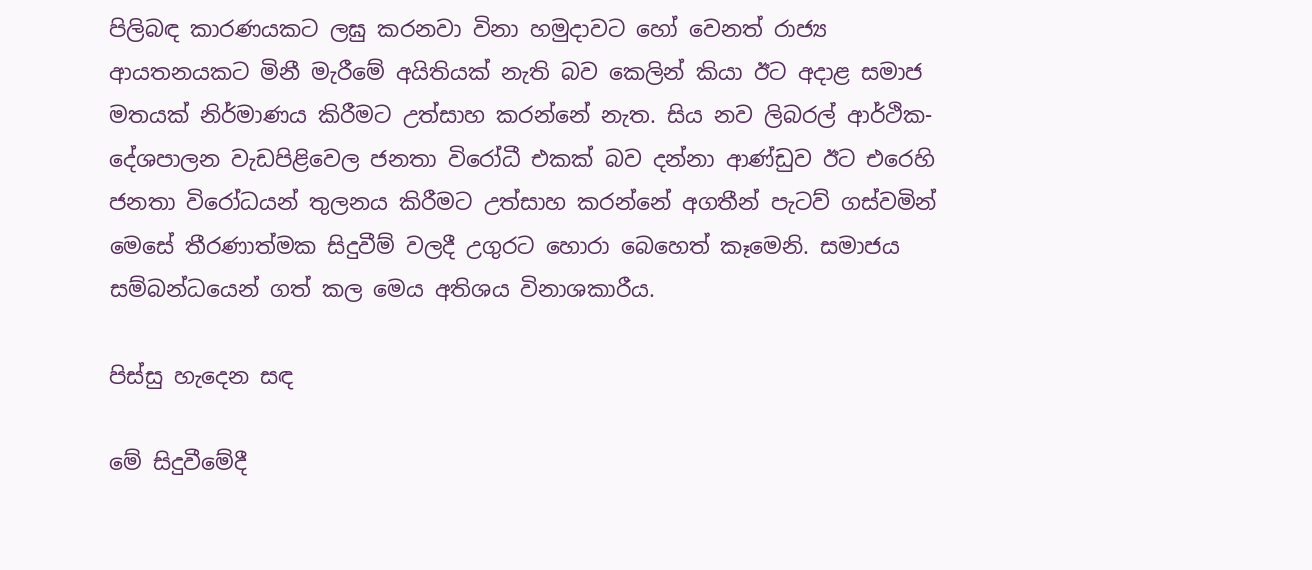පිලිබඳ කාරණයකට ලඝු කරනවා විනා හමුදාවට හෝ වෙනත් රාජ්‍ය ආයතනයකට මිනී මැරීමේ අයිතියක් නැති බව කෙලින් කියා ඊට අදාළ සමාජ මතයක් නිර්මාණය කිරීමට උත්සාහ කරන්නේ නැත. සිය නව ලිබරල් ආර්ථික-දේශපාලන වැඩපිළිවෙල ජනතා විරෝධී එකක් බව දන්නා ආණ්ඩුව ඊට එරෙහි ජනතා විරෝධයන් තුලනය කිරීමට උත්සාහ කරන්නේ අගතීන් පැටව් ගස්වමින් මෙසේ තීරණාත්මක සිදුවීම් වලදී උගුරට හොරා බෙහෙත් කෑමෙනි. සමාජය සම්බන්ධයෙන් ගත් කල මෙය අතිශය විනාශකාරීය.

පිස්සු හැදෙන සඳ

මේ සිදුවීමේදී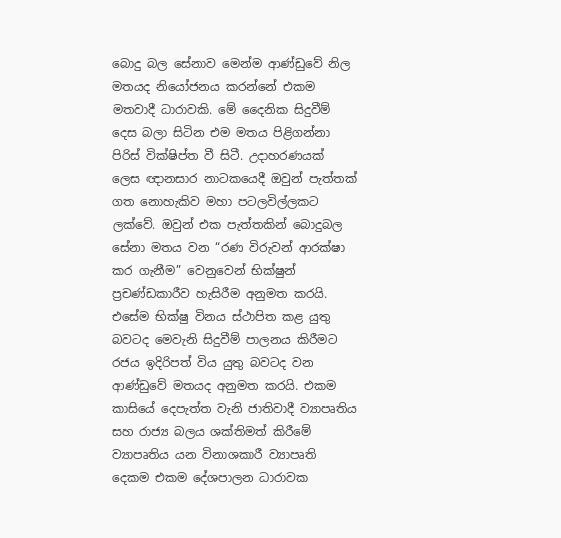බොදු බල සේනාව මෙන්ම ආණ්ඩුවේ නිල මතයද නියෝජනය කරන්නේ එකම මතවාදී ධාරාවකි. මේ දෛනික සිදුවීම් දෙස බලා සිටින එම මතය පිළිගන්නා පිරිස් වික්ෂිප්ත වී සිටී. උදාහරණයක් ලෙස ඥානසාර නාටකයෙදී ඔවුන් පැත්තක් ගත නොහැකිව මහා පටලවිල්ලකට ලක්වේ. ඔවුන් එක පැත්තකින් බොදුබල සේනා මතය වන “රණ විරුවන් ආරක්ෂා කර ගැනීම” වෙනුවෙන් භික්ෂුන් ප්‍රචණ්ඩකාරීව හැසිරීම අනුමත කරයි. එසේම භික්ෂු විනය ස්ථාපිත කළ යුතු බවටද මෙවැනි සිදුවීම් පාලනය කිරීමට රජය ඉදිරිපත් විය යුතු බවටද වන ආණ්ඩුවේ මතයද අනුමත කරයි. එකම කාසියේ දෙපැත්ත වැනි ජාතිවාදී ව්‍යාපෘතිය සහ රාජ්‍ය බලය ශක්තිමත් කිරීමේ ව්‍යාපෘතිය යන විනාශකාරී ව්‍යාපෘති දෙකම එකම දේශපාලන ධාරාවක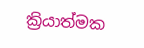ක්‍රියාත්මක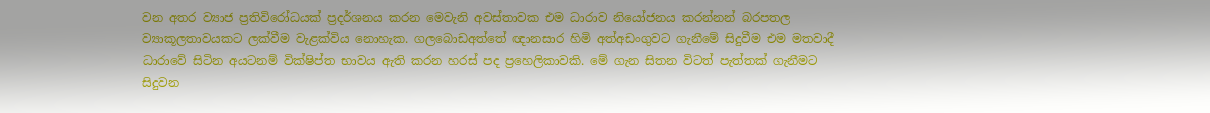වන අතර ව්‍යාජ ප්‍රතිවිරෝධයක් ප්‍රදර්ශනය කරන මෙවැනි අවස්තාවක එම ධාරාව නියෝජනය කරන්නන් බරපතල ව්‍යාකූලතාවයකට ලක්වීම වැළක්විය නොහැක. ගලබොඩඅත්තේ ඥානසාර හිමි අත්අඩංගුවට ගැනීමේ සිදුවීම එම මතවාදී ධාරාවේ සිටින අයටනම් වික්ෂිප්ත භාවය ඇති කරන හරස් පද ප්‍රහෙලිකාවකි. මේ ගැන සිතන විටත් පැත්තක් ගැනීමට සිදුවන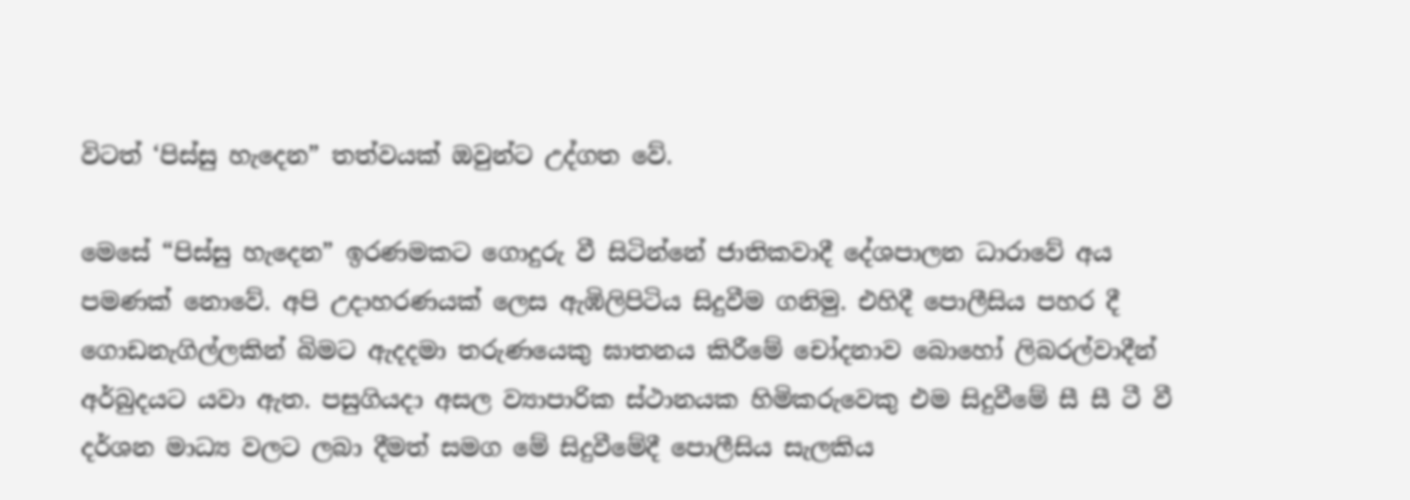විටත් ‘පිස්සු හැදෙන” තත්වයක් ඔවුන්ට උද්ගත වේ.

මෙසේ “පිස්සු හැදෙන” ඉරණමකට ගොදුරු වී සිටින්නේ ජාතිකවාදී දේශපාලන ධාරාවේ අය පමණක් නොවේ. අපි උදාහරණයක් ලෙස ඇඹිලිපිටිය සිදුවීම ගනිමු. එහිදී පොලීසිය පහර දී ගොඩනැගිල්ලකින් බිමට ඇදදමා තරුණයෙකු ඝාතනය කිරීමේ චෝදනාව බොහෝ ලිබරල්වාදීන් අර්බුදයට යවා ඇත. පසුගියදා අසල ව්‍යාපාරික ස්ථානයක හිමිකරුවෙකු එම සිදුවීමේ සී සී ටී වී දර්ශන මාධ්‍ය වලට ලබා දීමත් සමග මේ සිදුවීමේදී පොලීසිය සැලකිය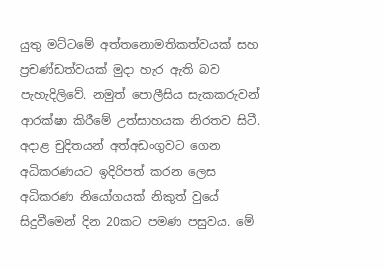යුතු මට්ටමේ අත්තනොමතිකත්වයක් සහ ප්‍රචණ්ඩත්වයක් මුදා හැර ඇති බව පැහැදිලිවේ. නමුත් පොලීසිය සැකකරුවන් ආරක්ෂා කිරීමේ උත්සාහයක නිරතව සිටී. අදාළ චුදිතයන් අත්අඩංගුවට ගෙන අධිකරණයට ඉදිරිපත් කරන ලෙස අධිකරණ නියෝගයක් නිකුත් වුයේ සිදුවීමෙන් දින 20කට පමණ පසුවය. මේ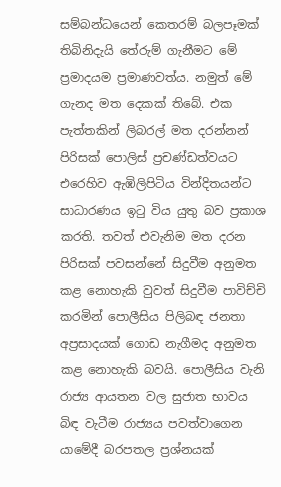සම්බන්ධයෙන් කෙතරම් බලපෑමක් තිබිනිදැයි තේරුම් ගැනීමට මේ ප්‍රමාදයම ප්‍රමාණවත්ය. නමුත් මේ ගැනද මත දෙකක් තිබේ. එක පැත්තකින් ලිබරල් මත දරන්නන් පිරිසක් පොලිස් ප්‍රචණ්ඩත්වයට එරෙහිව ඇඹිලිපිටිය වින්දිතයන්ට සාධාරණය ඉටු විය යුතු බව ප්‍රකාශ කරති. තවත් එවැනිම මත දරන පිරිසක් පවසන්නේ සිදුවීම අනුමත කළ නොහැකි වුවත් සිදුවීම පාවිච්චි කරමින් පොලීසිය පිලිබඳ ජනතා අප්‍රසාදයක් ගොඩ නැගීමද අනුමත කළ නොහැකි බවයි. පොලීසිය වැනි රාජ්‍ය ආයතන වල සුජාත භාවය බිඳ වැටීම රාජ්‍යය පවත්වාගෙන යාමේදී බරපතල ප්‍රශ්නයක්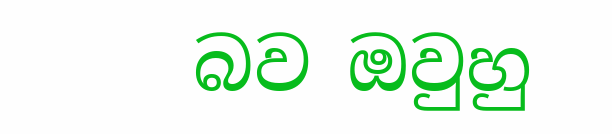බව ඔවුහු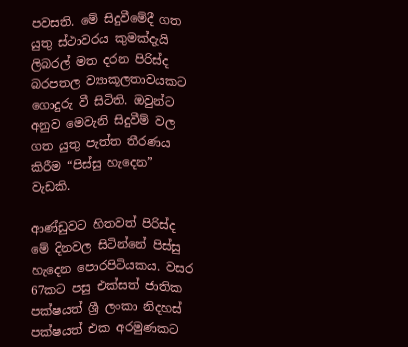පවසති. මේ සිදුවීමේදී ගත යුතු ස්ථාවරය කුමක්දැයි ලිබරල් මත දරන පිරිස්ද බරපතල ව්‍යාකූලතාවයකට ගොදුරු වී සිටිති. ඔවුන්ට අනුව මෙවැනි සිදුවීම් වල ගත යුතු පැත්ත තීරණය කිරීම “පිස්සු හැදෙන” වැඩකි.

ආණ්ඩුවට හිතවත් පිරිස්ද මේ දිනවල සිටින්නේ පිස්සු හැදෙන පොරපිටියකය. වසර 67කට පසු එක්සත් ජාතික පක්ෂයත් ශ්‍රී ලංකා නිදහස් පක්ෂයත් එක අරමුණකට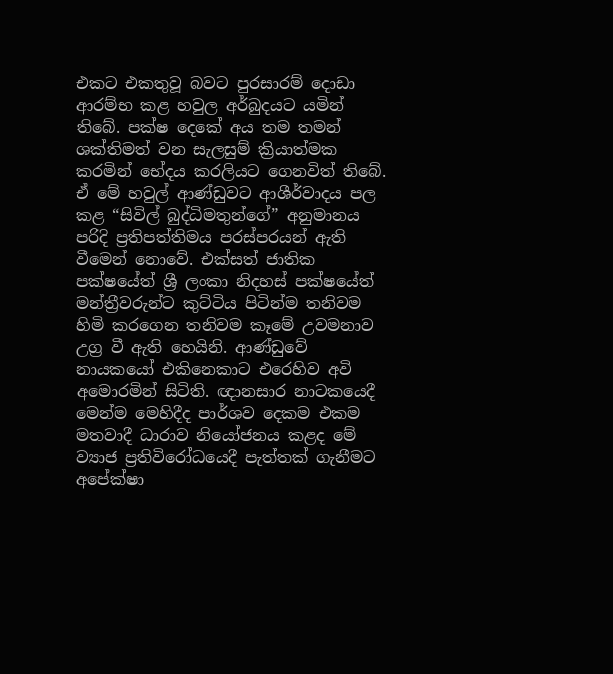එකට එකතුවූ බවට පුරසාරම් දොඩා ආරම්භ කළ හවුල අර්බුදයට යමින් තිබේ. පක්ෂ දෙකේ අය තම තමන් ශක්තිමත් වන සැලසුම් ක්‍රියාත්මක කරමින් භේදය කරලියට ගෙනවිත් තිබේ. ඒ මේ හවුල් ආණ්ඩුවට ආශීර්වාදය පල කළ “සිවිල් බුද්ධිමතුන්ගේ” අනුමානය පරිදි ප්‍රතිපත්තිමය පරස්පරයන් ඇති වීමෙන් නොවේ. එක්සත් ජාතික පක්ෂයේත් ශ්‍රී ලංකා නිදහස් පක්ෂයේත් මන්ත්‍රීවරුන්ට කුට්ටිය පිටින්ම තනිවම හිමි කරගෙන තනිවම කෑමේ උවමනාව උග්‍ර වී ඇති හෙයිනි. ආණ්ඩුවේ නායකයෝ එකිනෙකාට එරෙහිව අවි අමොරමින් සිටිති. ඥානසාර නාටකයෙදී මෙන්ම මෙහිදීද පාර්ශව දෙකම එකම මතවාදී ධාරාව නියෝජනය කළද මේ ව්‍යාජ ප්‍රතිවිරෝධයෙදී පැත්තක් ගැනීමට අපේක්ෂා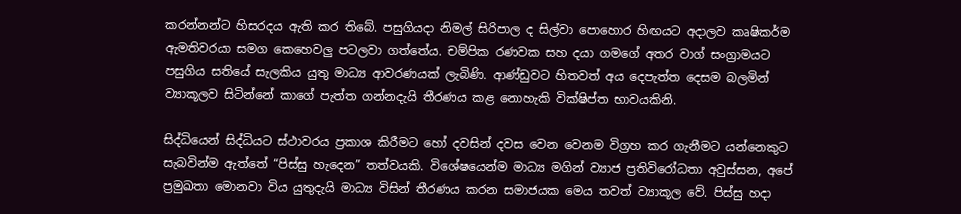කරන්නන්ට හිසරදය ඇති කර තිබේ. පසුගියදා නිමල් සිරිපාල ද සිල්වා පොහොර හිඟයට අදාලව කෘෂිකර්ම ඇමතිවරයා සමග කෙහෙවලු පටලවා ගත්තේය. චම්පික රණවක සහ දයා ගමගේ අතර වාග් සංග්‍රාමයට පසුගිය සතියේ සැලකිය යුතු මාධ්‍ය ආවරණයක් ලැබිණි. ආණ්ඩුවට හිතවත් අය දෙපැත්ත දෙසම බලමින් ව්‍යාකූලව සිටින්නේ කාගේ පැත්ත ගන්නදැයි තීරණය කළ නොහැකි වික්ෂිප්ත භාවයකිනි.

සිද්ධියෙන් සිද්ධියට ස්ථාවරය ප්‍රකාශ කිරීමට හෝ දවසින් දවස වෙන වෙනම විග්‍රහ කර ගැනීමට යන්නෙකුට සැබවින්ම ඇත්තේ “පිස්සු හැදෙන” තත්වයකි. විශේෂයෙන්ම මාධ්‍ය මගින් ව්‍යාජ ප්‍රතිවිරෝධතා අවුස්සන, අපේ ප්‍රමුඛතා මොනවා විය යුතුදැයි මාධ්‍ය විසින් තීරණය කරන සමාජයක මෙය තවත් ව්‍යාකූල වේ. පිස්සු හදා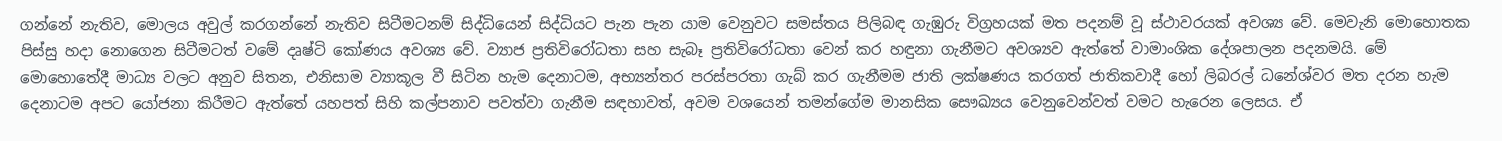ගන්නේ නැතිව, මොලය අවුල් කරගන්නේ නැතිව සිටීමටනම් සිද්ධියෙන් සිද්ධියට පැන පැන යාම වෙනුවට සමස්තය පිලිබඳ ගැඹුරු විග්‍රහයක් මත පදනම් වූ ස්ථාවරයක් අවශ්‍ය වේ. මෙවැනි මොහොතක පිස්සු හදා නොගෙන සිටීමටත් වමේ දෘෂ්ටි කෝණය අවශ්‍ය වේ. ව්‍යාජ ප්‍රතිවිරෝධතා සහ සැබෑ ප්‍රතිවිරෝධතා වෙන් කර හඳුනා ගැනීමට අවශ්‍යව ඇත්තේ වාමාංශික දේශපාලන පදනමයි. මේ මොහොතේදී මාධ්‍ය වලට අනුව සිතන, එනිසාම ව්‍යාකූල වී සිටින හැම දෙනාටම, අභ්‍යන්තර පරස්පරතා ගැබ් කර ගැනීමම ජාති ලක්ෂණය කරගත් ජාතිකවාදී හෝ ලිබරල් ධනේශ්වර මත දරන හැම දෙනාටම අපට යෝජනා කිරීමට ඇත්තේ යහපත් සිහි කල්පනාව පවත්වා ගැනීම සඳහාවත්, අවම වශයෙන් තමන්ගේම මානසික සෞඛ්‍යය වෙනුවෙන්වත් වමට හැරෙන ලෙසය. ඒ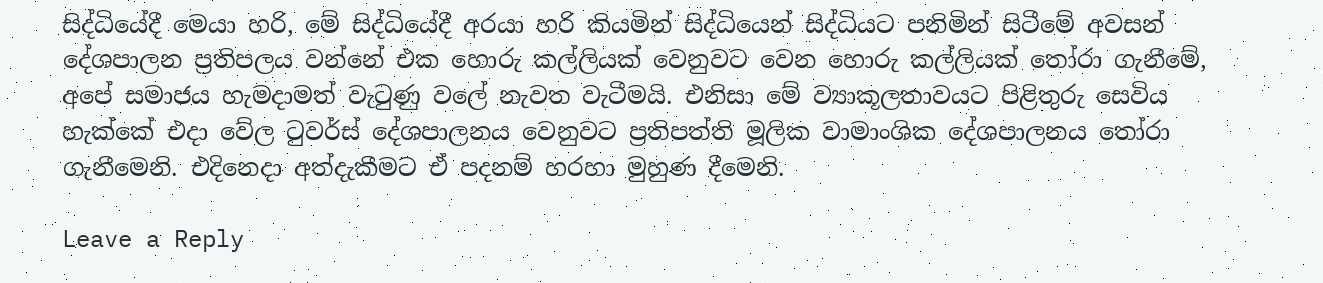සිද්ධියේදී මෙයා හරි, මේ සිද්ධියේදී අරයා හරි කියමින් සිද්ධියෙන් සිද්ධියට පනිමින් සිටීමේ අවසන් දේශපාලන ප්‍රතිපලය වන්නේ එක හොරු කල්ලියක් වෙනුවට වෙන හොරු කල්ලියක් තෝරා ගැනීමේ, අපේ සමාජය හැමදාමත් වැටුණු වලේ නැවත වැටීමයි. එනිසා මේ ව්‍යාකූලතාවයට පිළිතුරු සෙවිය හැක්කේ එදා වේල ටුවර්ස් දේශපාලනය වෙනුවට ප්‍රතිපත්ති මූලික වාමාංශික දේශපාලනය තෝරා ගැනීමෙනි. එදිනෙදා අත්දැකීමට ඒ පදනම් හරහා මුහුණ දීමෙනි.

Leave a Reply